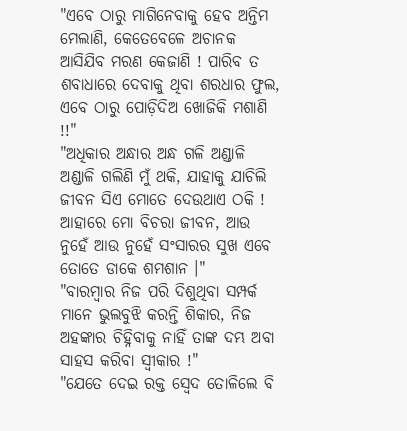"ଏବେ ଠାରୁ ମାଗିନେବାକୁ ହେବ ଅନ୍ତିମ ମେଲାଣି, କେତେବେଳେ ଅଚାନକ ଆସିଯିବ ମରଣ କେଜାଣି ! ପାରିବ ତ ଶବାଧାରେ ଦେବାକୁ ଥିବା ଶରଧାର ଫୁଲ, ଏବେ ଠାରୁ ପୋଡ଼ିଦିଅ ଖୋଜିକି ମଶାଣି !!"
"ଅଧିକାର ଅନ୍ଧାର ଅନ୍ଧ ଗଳି ଅଣ୍ଡାଳି ଅଣ୍ଡାଳି ଗଲିଣି ମୁଁ ଥକି, ଯାହାକୁ ଯାଚିଲି ଜୀବନ ସିଏ ମୋତେ ଦେଉଥାଏ ଠକି ! ଆହାରେ ମୋ ବିଚରା ଜୀବନ, ଆଉ ନୁହେଁ ଆଉ ନୁହେଁ ସଂସାରର ସୁଖ ଏବେ ତୋତେ ଡାକେ ଶମଶାନ ।"
"ବାରମ୍ବାର ନିଜ ପରି ଦିଶୁଥିବା ସମ୍ପର୍କ ମାନେ ଭୁଲବୁଝି କରନ୍ତି ଶିକାର, ନିଜ ଅହଙ୍କାର ଚିହ୍ନିବାକୁ ନାହିଁ ତାଙ୍କ ଦମ୍ଭ ଅବା ସାହସ କରିବା ସ୍ୱୀକାର !"
"ଯେତେ ଦେଇ ରକ୍ତ ସ୍ବେଦ ତୋଳିଲେ ବି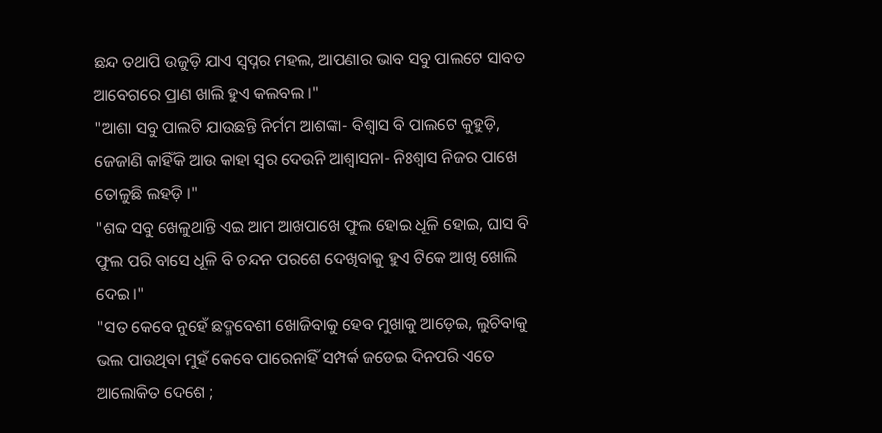ଛନ୍ଦ ତଥାପି ଉଜୁଡ଼ି ଯାଏ ସ୍ବପ୍ନର ମହଲ, ଆପଣାର ଭାବ ସବୁ ପାଲଟେ ସାବତ ଆବେଗରେ ପ୍ରାଣ ଖାଲି ହୁଏ କଲବଲ ।"
"ଆଶା ସବୁ ପାଲଟି ଯାଉଛନ୍ତି ନିର୍ମମ ଆଶଙ୍କା- ବିଶ୍ୱାସ ବି ପାଲଟେ କୁହୁଡ଼ି, ଜେଜାଣି କାହିଁକି ଆଉ କାହା ସ୍ୱର ଦେଉନି ଆଶ୍ୱାସନା- ନିଃଶ୍ୱାସ ନିଜର ପାଖେ ତୋଳୁଛି ଲହଡ଼ି ।"
"ଶବ୍ଦ ସବୁ ଖେଳୁଥାନ୍ତି ଏଇ ଆମ ଆଖପାଖେ ଫୁଲ ହୋଇ ଧୂଳି ହୋଇ, ଘାସ ବି ଫୁଲ ପରି ବାସେ ଧୂଳି ବି ଚନ୍ଦନ ପରଶେ ଦେଖିବାକୁ ହୁଏ ଟିକେ ଆଖି ଖୋଲି ଦେଇ ।"
"ସତ କେବେ ନୁହେଁ ଛଦ୍ମବେଶୀ ଖୋଜିବାକୁ ହେବ ମୁଖାକୁ ଆଡ଼େଇ, ଲୁଚିବାକୁ ଭଲ ପାଉଥିବା ମୁହଁ କେବେ ପାରେନାହିଁ ସମ୍ପର୍କ ଜଡେଇ ଦିନପରି ଏତେ ଆଲୋକିତ ଦେଶେ ;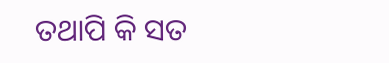ତଥାପି କି ସତ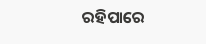ରହିପାରେ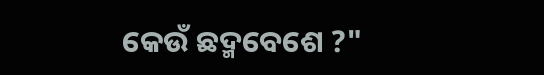କେଉଁ ଛଦ୍ମବେଶେ ?"